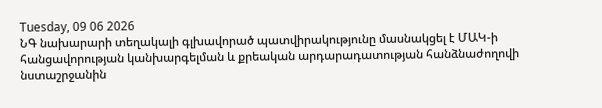Tuesday, 09 06 2026
ՆԳ նախարարի տեղակալի գլխավորած պատվիրակությունը մասնակցել է ՄԱԿ-ի հանցավորության կանխարգելման և քրեական արդարադատության հանձնաժողովի նստաշրջանին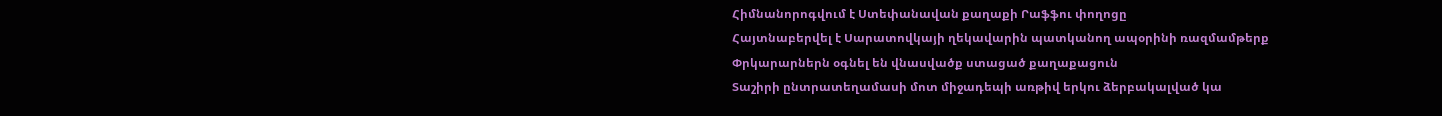Հիմնանորոգվում է Ստեփանավան քաղաքի Րաֆֆու փողոցը
Հայտնաբերվել է Սարատովկայի ղեկավարին պատկանող ապօրինի ռազմամթերք
Փրկարարներն օգնել են վնասվածք ստացած քաղաքացուն
Տաշիրի ընտրատեղամասի մոտ միջադեպի առթիվ երկու ձերբակալված կա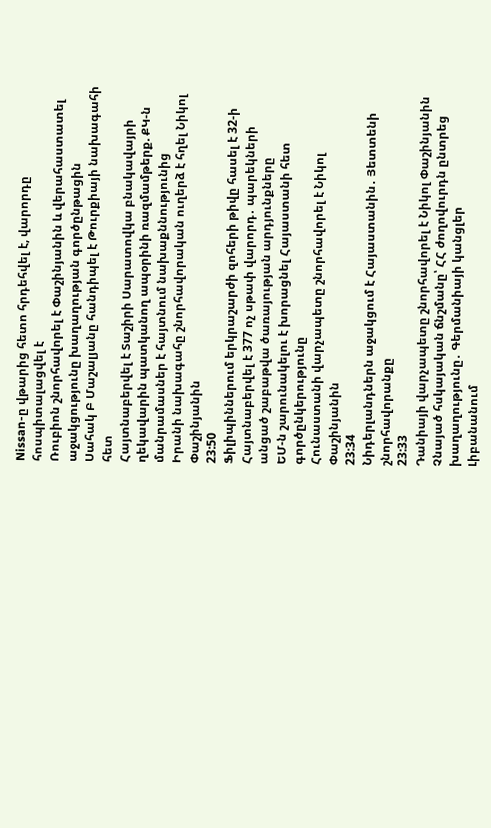Nissan-ը վթարից հետո հրդեհվել է, վարորդը հոսպիտալացվել է
Ռուբիոն շնորհավորել է Փաշինյանին և վերահաստատել աջակցությունը խաղաղության գործընթացին
Սահակ Բ Մաշալյանը հանդիպել է Թուրքիայի նախագահի հետ
Հայտնաբերվել է Տաշիրի Սարատովկա բնակավայրի ղեկավարին պատկանող ապօրինի ռազմամթերք. ՔԿ-ն մանրամասներ է հայտնում նախաքննությունից
Իրանի նախագահը շնորհավորական ուղերձ է հղել Նիկոլ Փաշինյանին
23:50
Ֆիլիպիններում երկրաշարժի զոհերի թիվը հասել է 32-ի
Հայտնաբերվել է 377 ոչ սթափ վարորդ․ պարեկների անցած շաբաթվա ծառայության արդյունքները
ԵՄ-ն շարունակելու է խորացնել Հայաստանի հետ գործընկերությունը
Հունաստանի վարչապետը շնորհավորել է Նիկոլ Փաշինյանին
23:34
Նիդերլանդներն աջակցում է Հայաստանին․ Յետտենի շնորհավորանքը
23:33
Դանիայի վարչապետը շնորհավորել է Նիկոլ Փաշինյանին
Չնայած հսկայական ճնշմանը՝ ՀՀ ժողովուրդն ընտրեց խաղաղությունը․ Գերմանիայի կանցլեր
Լիբանանում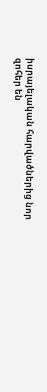իսրայելական հարվածներից նոր զոհեր են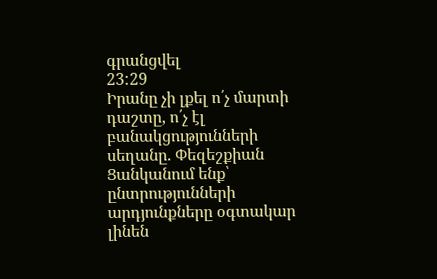գրանցվել
23:29
Իրանը չի լքել ո՛չ մարտի դաշտը, ո՛չ էլ բանակցությունների սեղանը. Փեզեշքիան
Ցանկանում ենք՝ ընտրությունների արդյունքները օգտակար լինեն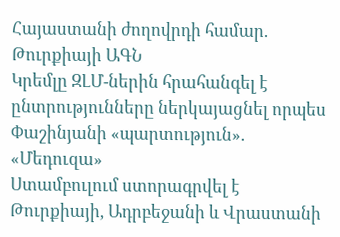Հայաստանի ժողովրդի համար. Թուրքիայի ԱԳՆ
Կրեմլը ԶԼՄ-ներին հրահանգել է ընտրությունները ներկայացնել որպես Փաշինյանի «պարտություն». «Մեդուզա»
Ստամբուլում ստորագրվել է Թուրքիայի, Ադրբեջանի և Վրաստանի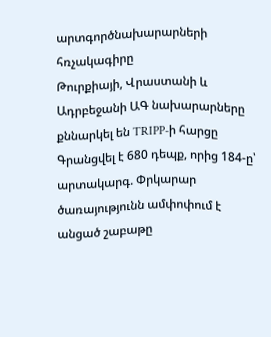արտգործնախարարների հռչակագիրը
Թուրքիայի, Վրաստանի և Ադրբեջանի ԱԳ նախարարները քննարկել են TRIPP-ի հարցը
Գրանցվել է 680 դեպք, որից 184-ը՝ արտակարգ. Փրկարար ծառայությունն ամփոփում է անցած շաբաթը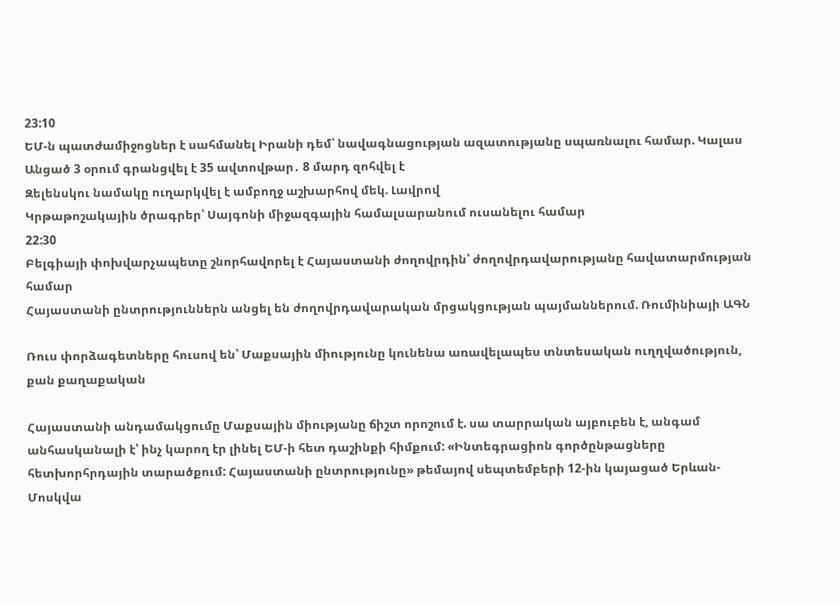23:10
ԵՄ-ն պատժամիջոցներ է սահմանել Իրանի դեմ՝ նավագնացության ազատությանը սպառնալու համար. Կալաս
Անցած 3 օրում գրանցվել է 35 ավտովթար․ 8 մարդ զոհվել է
Զելենսկու նամակը ուղարկվել է ամբողջ աշխարհով մեկ. Լավրով
Կրթաթոշակային ծրագրեր՝ Սայգոնի միջազգային համալսարանում ուսանելու համար
22:30
Բելգիայի փոխվարչապետը շնորհավորել է Հայաստանի ժողովրդին՝ ժողովրդավարությանը հավատարմության համար
Հայաստանի ընտրություններն անցել են ժողովրդավարական մրցակցության պայմաններում. Ռումինիայի ԱԳՆ

Ռուս փորձագետները հուսով են՝ Մաքսային միությունը կունենա առավելապես տնտեսական ուղղվածություն, քան քաղաքական

Հայաստանի անդամակցումը Մաքսային միությանը ճիշտ որոշում է. սա տարրական այբուբեն է, անգամ անհասկանալի է՝ ինչ կարող էր լինել ԵՄ-ի հետ դաշինքի հիմքում: «Ինտեգրացիոն գործընթացները հետխորհրդային տարածքում: Հայաստանի ընտրությունը» թեմայով սեպտեմբերի 12-ին կայացած Երևան-Մոսկվա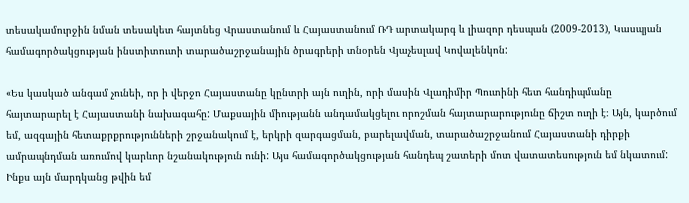տեսակամուրջին նման տեսակետ հայտնեց Վրաստանում և Հայաստանում ՌԴ արտակարգ և լիազոր դեսպան (2009-2013), Կասպյան համագործակցության ինստիտուտի տարածաշրջանային ծրագրերի տնօրեն Վյաչեսլավ Կովալենկոն:

«Ես կասկած անգամ չունեի, որ ի վերջո Հայաստանը կընտրի այն ուղին, որի մասին Վլադիմիր Պուտինի հետ հանդիպմանը հայտարարել է Հայաստանի նախագահը: Մաքսային միությանն անդամակցելու որոշման հայտարարությունը ճիշտ ուղի է։ Այն, կարծում եմ, ազգային հետաքրքրությունների շրջանակում է, երկրի զարգացման, բարելավման, տարածաշրջանում Հայաստանի դիրքի ամրապնդման առումով կարևոր նշանակություն ունի: Այս համագործակցության հանդեպ շատերի մոտ վատատեսություն եմ նկատում: Ինքս այն մարդկանց թվին եմ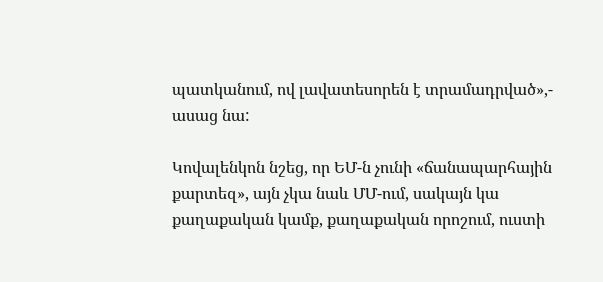պատկանում, ով լավատեսորեն է տրամադրված»,- ասաց նա:

Կովալենկոն նշեց, որ ԵՄ-ն չունի «ճանապարհային քարտեզ», այն չկա նաև ՄՄ-ում, սակայն կա քաղաքական կամք, քաղաքական որոշում, ուստի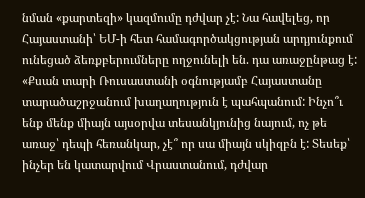նման «քարտեզի» կազմումը դժվար չէ: Նա հավելեց, որ Հայաստանի՝ ԵՄ-ի հետ համագործակցության արդյունքում ունեցած ձեռքբերումները ողջունելի են. դա առաջընթաց է: «Քսան տարի Ռուսաստանի օգնությամբ Հայաստանը տարածաշրջանում խաղաղություն է պահպանում: Ինչո՞ւ ենք մենք միայն այսօրվա տեսանկյունից նայում, ոչ թե առաջ՝ դեպի հեռանկար, չէ՞ որ սա միայն սկիզբն է: Տեսեք՝ ինչեր են կատարվում Վրաստանում, դժվար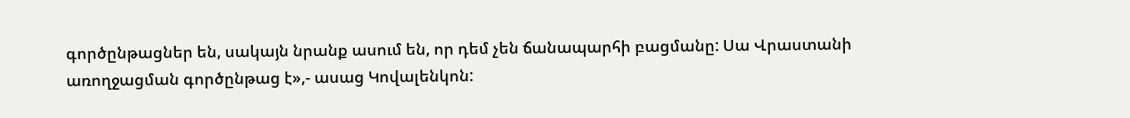գործընթացներ են, սակայն նրանք ասում են, որ դեմ չեն ճանապարհի բացմանը: Սա Վրաստանի առողջացման գործընթաց է»,- ասաց Կովալենկոն: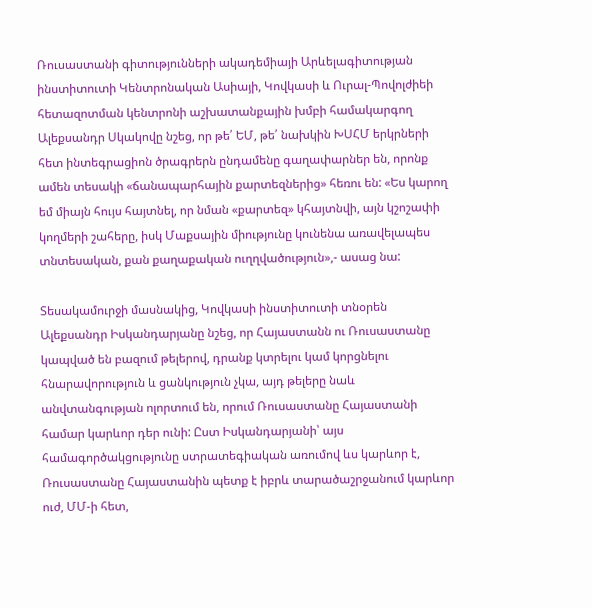Ռուսաստանի գիտությունների ակադեմիայի Արևելագիտության ինստիտուտի Կենտրոնական Ասիայի, Կովկասի և Ուրալ-Պովոլժիեի հետազոտման կենտրոնի աշխատանքային խմբի համակարգող Ալեքսանդր Սկակովը նշեց, որ թե՛ ԵՄ, թե՛ նախկին ԽՍՀՄ երկրների հետ ինտեգրացիոն ծրագրերն ընդամենը գաղափարներ են, որոնք ամեն տեսակի «ճանապարհային քարտեզներից» հեռու են: «Ես կարող եմ միայն հույս հայտնել, որ նման «քարտեզ» կհայտնվի, այն կշոշափի կողմերի շահերը, իսկ Մաքսային միությունը կունենա առավելապես տնտեսական, քան քաղաքական ուղղվածություն»,- ասաց նա:

Տեսակամուրջի մասնակից, Կովկասի ինստիտուտի տնօրեն Ալեքսանդր Իսկանդարյանը նշեց, որ Հայաստանն ու Ռուսաստանը կապված են բազում թելերով, դրանք կտրելու կամ կորցնելու հնարավորություն և ցանկություն չկա, այդ թելերը նաև անվտանգության ոլորտում են, որում Ռուսաստանը Հայաստանի համար կարևոր դեր ունի: Ըստ Իսկանդարյանի՝ այս համագործակցությունը ստրատեգիական առումով ևս կարևոր է, Ռուսաստանը Հայաստանին պետք է իբրև տարածաշրջանում կարևոր ուժ, ՄՄ-ի հետ,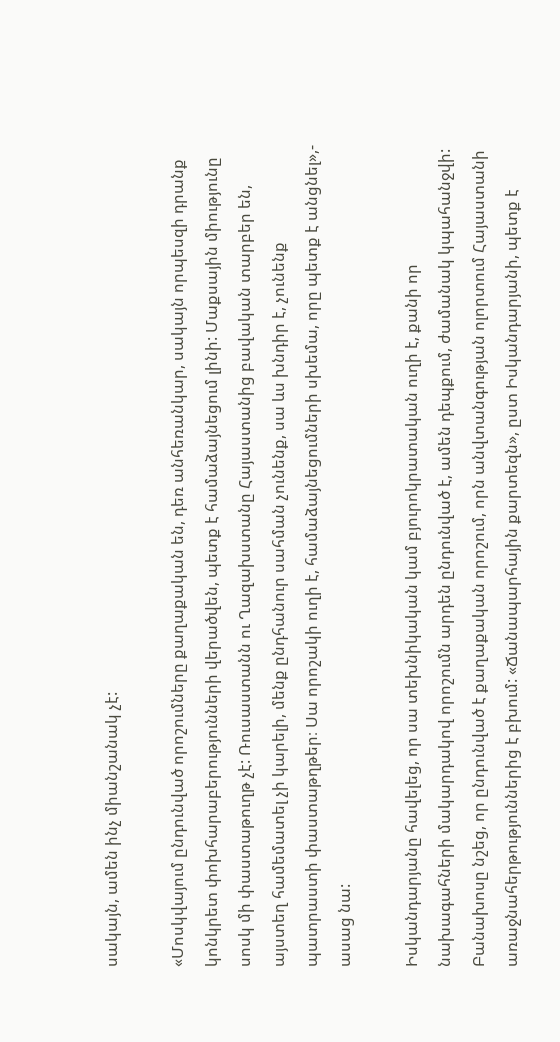սակայն, ամեն ինչ միանշանակ չէ:

«Մոսկվայում ընդունված որոշումները քաղաքական են, դեռ անհեռանկար, սակայն որպեսզի դրանք կոնկրետ փոխհարաբերությունների վերածվեն, պետք է համաձայնեցում լինի: Մաքսային միությունը սոսկ մի փաստաթուղթ չէ: Ռուսաստանն ու Ղազախստանը Հայաստանից բավական տարբեր են, այստեղ համեմատել չի կարելի, մենք ընդհանուր սահման չունենք, սա ևս խնդիր է, չունենք պատրաստի փաստաթղթեր։ Սա որոշակի ուղի է, համաձայնեցումների սխեմա, որը պետք է անցնել»,- ասաց նա:

Իսկանդարյանը հավելեց, որ սա տեխնիկական կամ բյուրոկրատական ուղի է, քանի որ նախագահների մակարդակով որոշումն արդեն ընդունված է, ամեն դեպքում, ժամանակ կպահանջվի: Բանախոսը նշեց, որ ընդունված է քաղաքական որոշում, որն անվտանգության ոլորտում Հայաստանի առաջնահերթություններից է բխում: «Ճանապարհային քարտեզն», ըստ Իսկանդարյանի, պետք է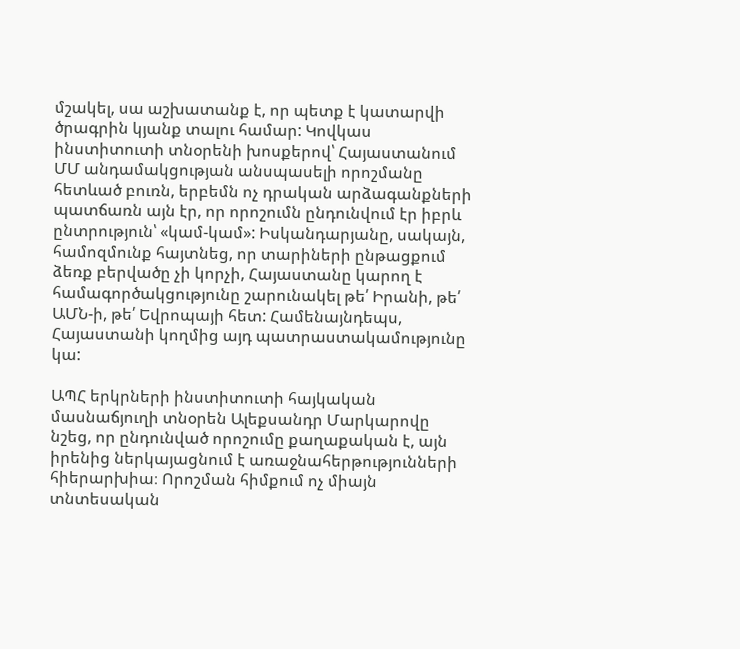մշակել, սա աշխատանք է, որ պետք է կատարվի ծրագրին կյանք տալու համար: Կովկաս ինստիտուտի տնօրենի խոսքերով՝ Հայաստանում ՄՄ անդամակցության անսպասելի որոշմանը հետևած բուռն, երբեմն ոչ դրական արձագանքների պատճառն այն էր, որ որոշումն ընդունվում էր իբրև ընտրություն՝ «կամ-կամ»: Իսկանդարյանը, սակայն, համոզմունք հայտնեց, որ տարիների ընթացքում ձեռք բերվածը չի կորչի, Հայաստանը կարող է համագործակցությունը շարունակել թե՛ Իրանի, թե՛ ԱՄՆ-ի, թե՛ Եվրոպայի հետ: Համենայնդեպս, Հայաստանի կողմից այդ պատրաստակամությունը կա:

ԱՊՀ երկրների ինստիտուտի հայկական մասնաճյուղի տնօրեն Ալեքսանդր Մարկարովը նշեց, որ ընդունված որոշումը քաղաքական է, այն իրենից ներկայացնում է առաջնահերթությունների հիերարխիա։ Որոշման հիմքում ոչ միայն տնտեսական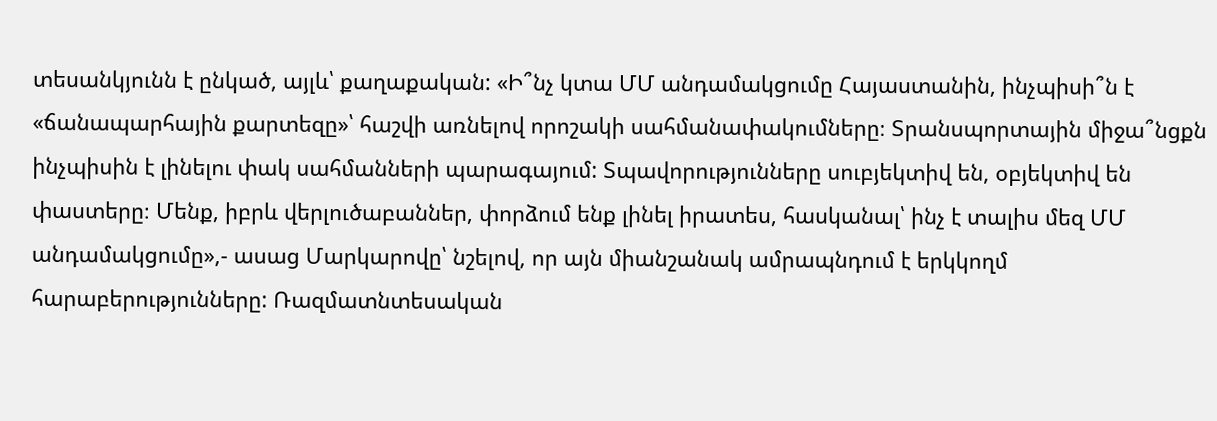տեսանկյունն է ընկած, այլև՝ քաղաքական: «Ի՞նչ կտա ՄՄ անդամակցումը Հայաստանին, ինչպիսի՞ն է «ճանապարհային քարտեզը»՝ հաշվի առնելով որոշակի սահմանափակումները։ Տրանսպորտային միջա՞նցքն ինչպիսին է լինելու փակ սահմանների պարագայում: Տպավորությունները սուբյեկտիվ են, օբյեկտիվ են փաստերը։ Մենք, իբրև վերլուծաբաններ, փորձում ենք լինել իրատես, հասկանալ՝ ինչ է տալիս մեզ ՄՄ անդամակցումը»,- ասաց Մարկարովը՝ նշելով, որ այն միանշանակ ամրապնդում է երկկողմ հարաբերությունները: Ռազմատնտեսական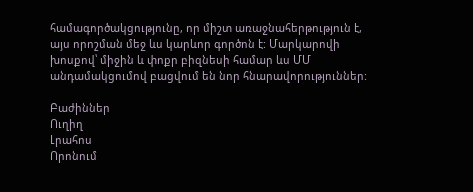համագործակցությունը, որ միշտ առաջնահերթություն է, այս որոշման մեջ ևս կարևոր գործոն է: Մարկարովի խոսքով՝ միջին և փոքր բիզնեսի համար ևս ՄՄ անդամակցումով բացվում են նոր հնարավորություններ:

Բաժիններ
Ուղիղ
Լրահոս
Որոնում